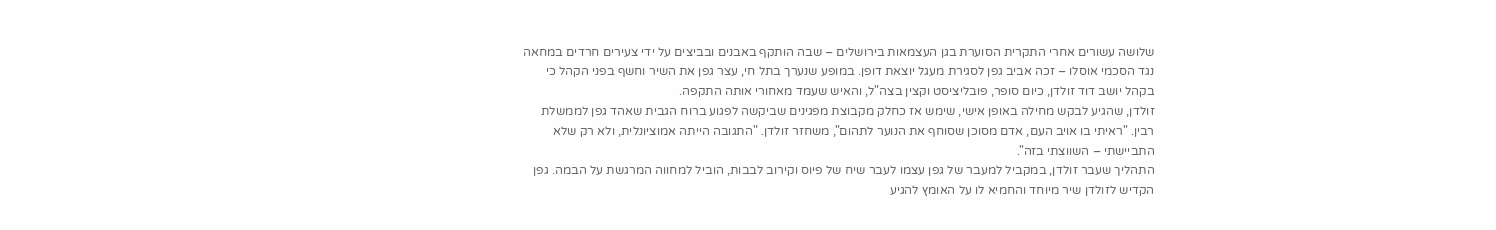שלושה עשורים אחרי התקרית הסוערת בגן העצמאות בירושלים – שבה הותקף באבנים ובביצים על ידי צעירים חרדים במחאה נגד הסכמי אוסלו – זכה אביב גפן לסגירת מעגל יוצאת דופן. במופע שנערך בתל חי, עצר גפן את השיר וחשף בפני הקהל כי בקהל יושב דוד זולדן, כיום סופר, פובליציסט וקצין בצה"ל, והאיש שעמד מאחורי אותה התקפה.
זולדן, שהגיע לבקש מחילה באופן אישי, שימש אז כחלק מקבוצת מפגינים שביקשה לפגוע ברוח הגבית שאהד גפן לממשלת רבין. "ראיתי בו אויב העם, אדם מסוכן שסוחף את הנוער לתהום", משחזר זולדן. "התגובה הייתה אמוציונלית, ולא רק שלא התביישתי – השווצתי בזה".
התהליך שעבר זולדן, במקביל למעבר של גפן עצמו לעבר שיח של פיוס וקירוב לבבות, הוביל למחווה המרגשת על הבמה. גפן הקדיש לזולדן שיר מיוחד והחמיא לו על האומץ להגיע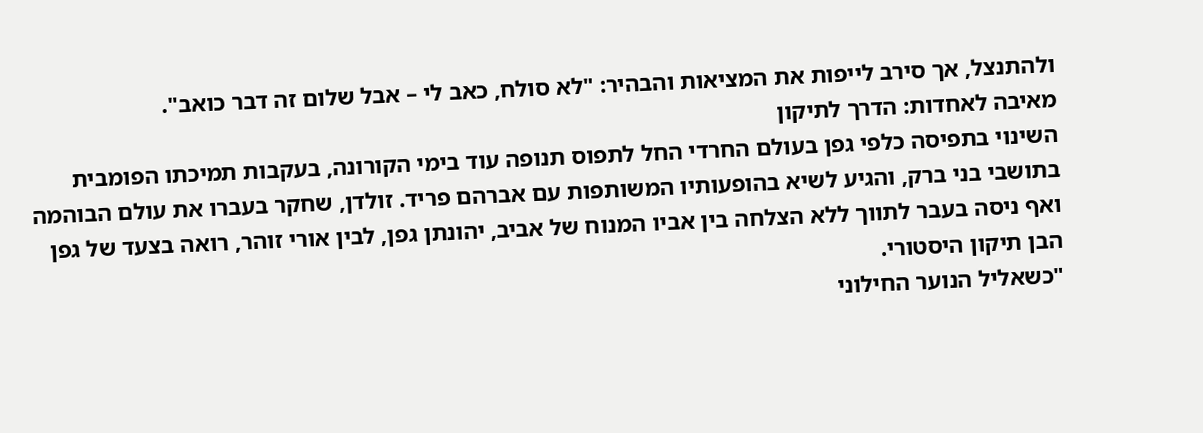ולהתנצל, אך סירב לייפות את המציאות והבהיר: "לא סולח, כאב לי – אבל שלום זה דבר כואב".
מאיבה לאחדות: הדרך לתיקון
השינוי בתפיסה כלפי גפן בעולם החרדי החל לתפוס תנופה עוד בימי הקורונה, בעקבות תמיכתו הפומבית בתושבי בני ברק, והגיע לשיא בהופעותיו המשותפות עם אברהם פריד. זולדן, שחקר בעברו את עולם הבוהמה ואף ניסה בעבר לתווך ללא הצלחה בין אביו המנוח של אביב, יהונתן גפן, לבין אורי זוהר, רואה בצעד של גפן הבן תיקון היסטורי.
"כשאליל הנוער החילוני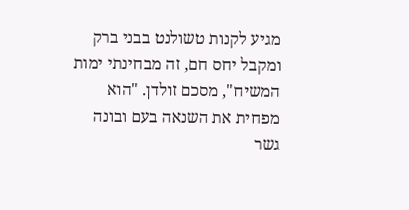מגיע לקנות טשולנט בבני ברק ומקבל יחס חם, זה מבחינתי ימות המשיח", מסכם זולדן. "הוא מפחית את השנאה בעם ובונה גשר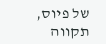של פיוס, תקווה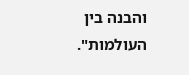והבנה בין העולמות".